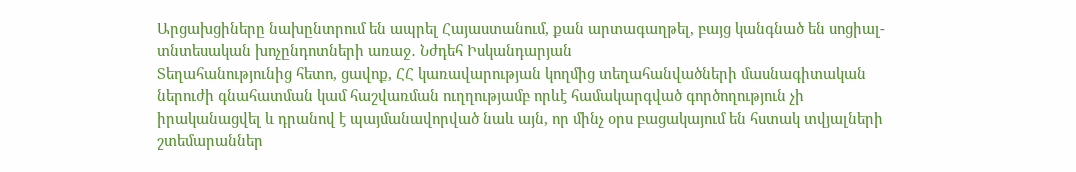Արցախցիները նախընտրում են ապրել Հայաստանում, քան արտագաղթել, բայց կանգնած են սոցիալ-տնտեսական խոչընդոտների առաջ․ Նժդեհ Իսկանդարյան
Տեղահանությունից հետո, ցավոք, ՀՀ կառավարության կողմից տեղահանվածների մասնագիտական ներուժի գնահատման կամ հաշվառման ուղղությամբ որևէ համակարգված գործողություն չի իրականացվել և դրանով է պայմանավորված նաև այն, որ մինչ օրս բացակայում են հստակ տվյալների շտեմարաններ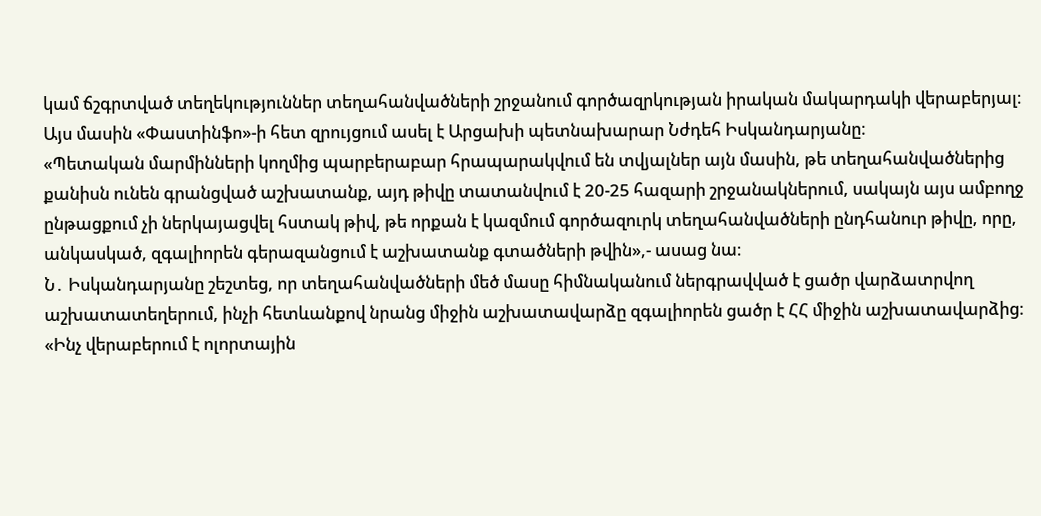կամ ճշգրտված տեղեկություններ տեղահանվածների շրջանում գործազրկության իրական մակարդակի վերաբերյալ։ Այս մասին «Փաստինֆո»-ի հետ զրույցում ասել է Արցախի պետնախարար Նժդեհ Իսկանդարյանը։
«Պետական մարմինների կողմից պարբերաբար հրապարակվում են տվյալներ այն մասին, թե տեղահանվածներից քանիսն ունեն գրանցված աշխատանք, այդ թիվը տատանվում է 20-25 հազարի շրջանակներում, սակայն այս ամբողջ ընթացքում չի ներկայացվել հստակ թիվ, թե որքան է կազմում գործազուրկ տեղահանվածների ընդհանուր թիվը, որը, անկասկած, զգալիորեն գերազանցում է աշխատանք գտածների թվին»,- ասաց նա։
Ն․ Իսկանդարյանը շեշտեց, որ տեղահանվածների մեծ մասը հիմնականում ներգրավված է ցածր վարձատրվող աշխատատեղերում, ինչի հետևանքով նրանց միջին աշխատավարձը զգալիորեն ցածր է ՀՀ միջին աշխատավարձից։
«Ինչ վերաբերում է ոլորտային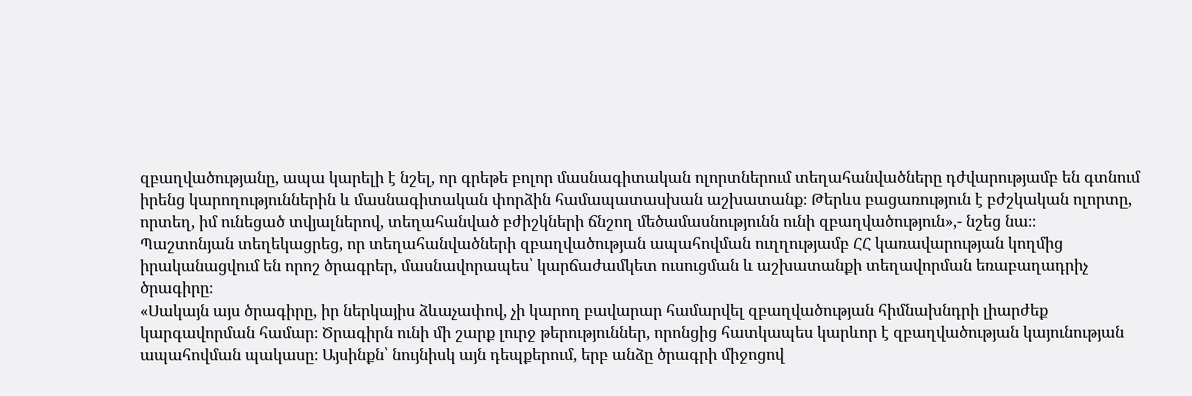զբաղվածությանը, ապա կարելի է նշել, որ գրեթե բոլոր մասնագիտական ոլորտներում տեղահանվածները դժվարությամբ են գտնում իրենց կարողություններին և մասնագիտական փորձին համապատասխան աշխատանք։ Թերևս բացառություն է բժշկական ոլորտը, որտեղ, իմ ունեցած տվյալներով, տեղահանված բժիշկների ճնշող մեծամասնությունն ունի զբաղվածություն»,- նշեց նա։։
Պաշտոնյան տեղեկացրեց, որ տեղահանվածների զբաղվածության ապահովման ուղղությամբ ՀՀ կառավարության կողմից իրականացվում են որոշ ծրագրեր, մասնավորապես՝ կարճաժամկետ ուսուցման և աշխատանքի տեղավորման եռաբաղադրիչ ծրագիրը։
«Սակայն այս ծրագիրը, իր ներկայիս ձևաչափով, չի կարող բավարար համարվել զբաղվածության հիմնախնդրի լիարժեք կարգավորման համար։ Ծրագիրն ունի մի շարք լուրջ թերություններ, որոնցից հատկապես կարևոր է զբաղվածության կայունության ապահովման պակասը։ Այսինքն՝ նույնիսկ այն դեպքերում, երբ անձը ծրագրի միջոցով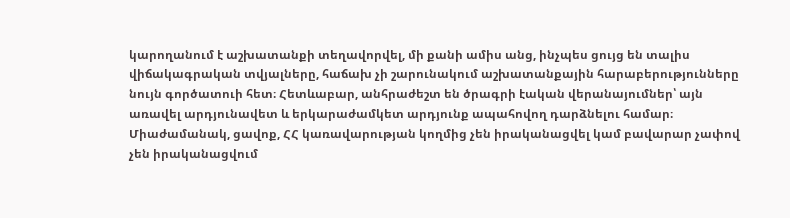կարողանում է աշխատանքի տեղավորվել, մի քանի ամիս անց, ինչպես ցույց են տալիս վիճակագրական տվյալները, հաճախ չի շարունակում աշխատանքային հարաբերությունները նույն գործատուի հետ։ Հետևաբար, անհրաժեշտ են ծրագրի էական վերանայումներ՝ այն առավել արդյունավետ և երկարաժամկետ արդյունք ապահովող դարձնելու համար։ Միաժամանակ, ցավոք, ՀՀ կառավարության կողմից չեն իրականացվել կամ բավարար չափով չեն իրականացվում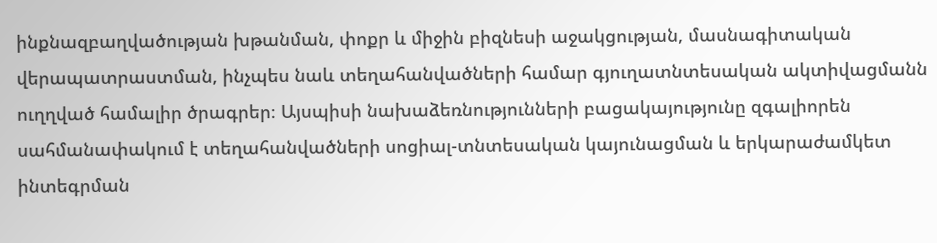ինքնազբաղվածության խթանման, փոքր և միջին բիզնեսի աջակցության, մասնագիտական վերապատրաստման, ինչպես նաև տեղահանվածների համար գյուղատնտեսական ակտիվացմանն ուղղված համալիր ծրագրեր։ Այսպիսի նախաձեռնությունների բացակայությունը զգալիորեն սահմանափակում է տեղահանվածների սոցիալ-տնտեսական կայունացման և երկարաժամկետ ինտեգրման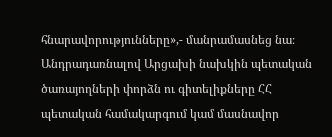հնարավորությունները»,- մանրամասնեց նա։
Անդրադառնալով Արցախի նախկին պետական ծառայողների փորձն ու գիտելիքները ՀՀ պետական համակարգում կամ մասնավոր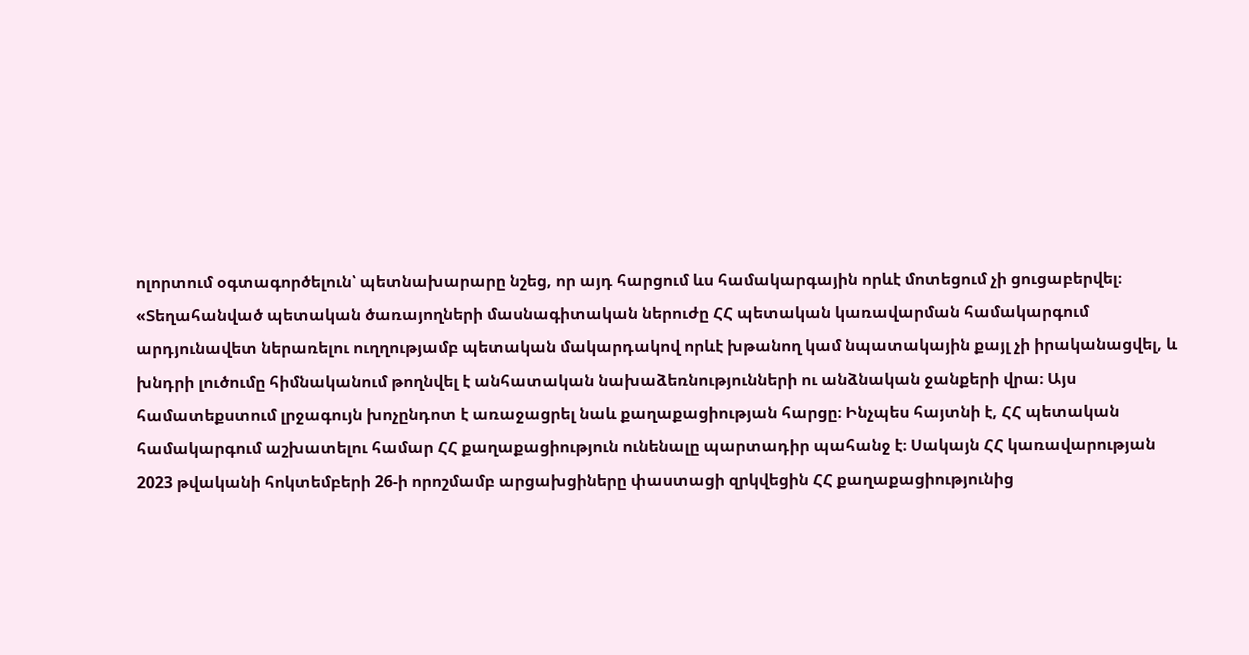ոլորտում օգտագործելուն՝ պետնախարարը նշեց, որ այդ հարցում ևս համակարգային որևէ մոտեցում չի ցուցաբերվել։
«Տեղահանված պետական ծառայողների մասնագիտական ներուժը ՀՀ պետական կառավարման համակարգում արդյունավետ ներառելու ուղղությամբ պետական մակարդակով որևէ խթանող կամ նպատակային քայլ չի իրականացվել, և խնդրի լուծումը հիմնականում թողնվել է անհատական նախաձեռնությունների ու անձնական ջանքերի վրա։ Այս համատեքստում լրջագույն խոչընդոտ է առաջացրել նաև քաղաքացիության հարցը։ Ինչպես հայտնի է, ՀՀ պետական համակարգում աշխատելու համար ՀՀ քաղաքացիություն ունենալը պարտադիր պահանջ է։ Սակայն ՀՀ կառավարության 2023 թվականի հոկտեմբերի 26-ի որոշմամբ արցախցիները փաստացի զրկվեցին ՀՀ քաղաքացիությունից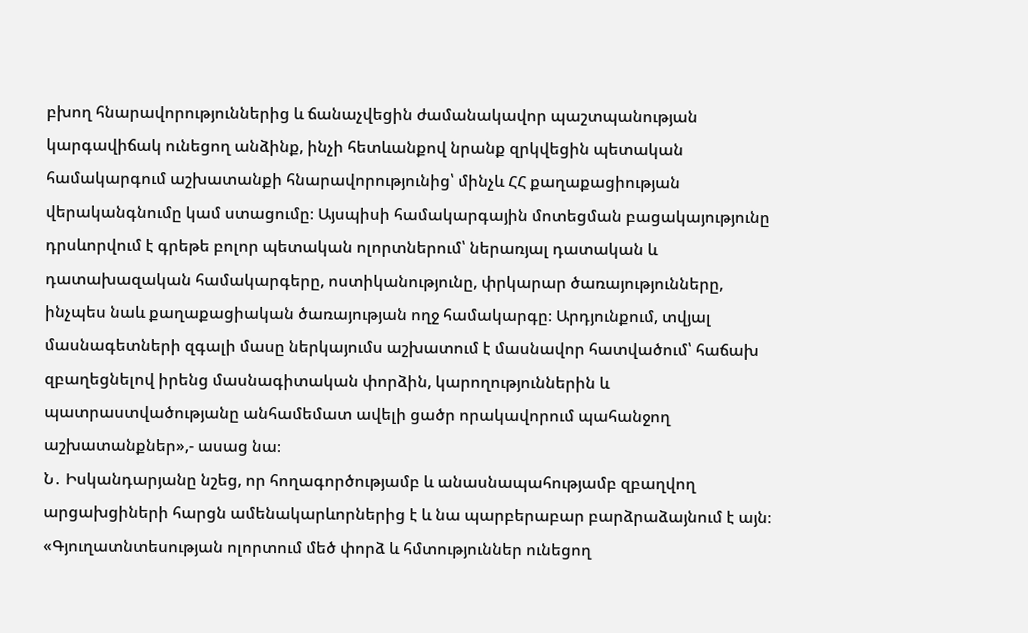բխող հնարավորություններից և ճանաչվեցին ժամանակավոր պաշտպանության կարգավիճակ ունեցող անձինք, ինչի հետևանքով նրանք զրկվեցին պետական համակարգում աշխատանքի հնարավորությունից՝ մինչև ՀՀ քաղաքացիության վերականգնումը կամ ստացումը։ Այսպիսի համակարգային մոտեցման բացակայությունը դրսևորվում է գրեթե բոլոր պետական ոլորտներում՝ ներառյալ դատական և դատախազական համակարգերը, ոստիկանությունը, փրկարար ծառայությունները, ինչպես նաև քաղաքացիական ծառայության ողջ համակարգը։ Արդյունքում, տվյալ մասնագետների զգալի մասը ներկայումս աշխատում է մասնավոր հատվածում՝ հաճախ զբաղեցնելով իրենց մասնագիտական փորձին, կարողություններին և պատրաստվածությանը անհամեմատ ավելի ցածր որակավորում պահանջող աշխատանքներ»,- ասաց նա։
Ն․ Իսկանդարյանը նշեց, որ հողագործությամբ և անասնապահությամբ զբաղվող արցախցիների հարցն ամենակարևորներից է և նա պարբերաբար բարձրաձայնում է այն։
«Գյուղատնտեսության ոլորտում մեծ փորձ և հմտություններ ունեցող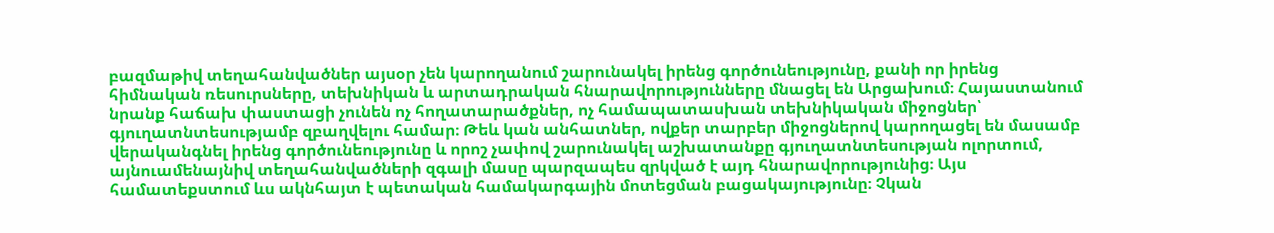բազմաթիվ տեղահանվածներ այսօր չեն կարողանում շարունակել իրենց գործունեությունը, քանի որ իրենց հիմնական ռեսուրսները, տեխնիկան և արտադրական հնարավորությունները մնացել են Արցախում։ Հայաստանում նրանք հաճախ փաստացի չունեն ոչ հողատարածքներ, ոչ համապատասխան տեխնիկական միջոցներ՝ գյուղատնտեսությամբ զբաղվելու համար։ Թեև կան անհատներ, ովքեր տարբեր միջոցներով կարողացել են մասամբ վերականգնել իրենց գործունեությունը և որոշ չափով շարունակել աշխատանքը գյուղատնտեսության ոլորտում, այնուամենայնիվ տեղահանվածների զգալի մասը պարզապես զրկված է այդ հնարավորությունից։ Այս համատեքստում ևս ակնհայտ է պետական համակարգային մոտեցման բացակայությունը։ Չկան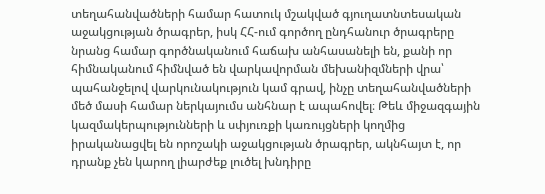տեղահանվածների համար հատուկ մշակված գյուղատնտեսական աջակցության ծրագրեր, իսկ ՀՀ-ում գործող ընդհանուր ծրագրերը նրանց համար գործնականում հաճախ անհասանելի են, քանի որ հիմնականում հիմնված են վարկավորման մեխանիզմների վրա՝ պահանջելով վարկունակություն կամ գրավ, ինչը տեղահանվածների մեծ մասի համար ներկայումս անհնար է ապահովել։ Թեև միջազգային կազմակերպությունների և սփյուռքի կառույցների կողմից իրականացվել են որոշակի աջակցության ծրագրեր, ակնհայտ է, որ դրանք չեն կարող լիարժեք լուծել խնդիրը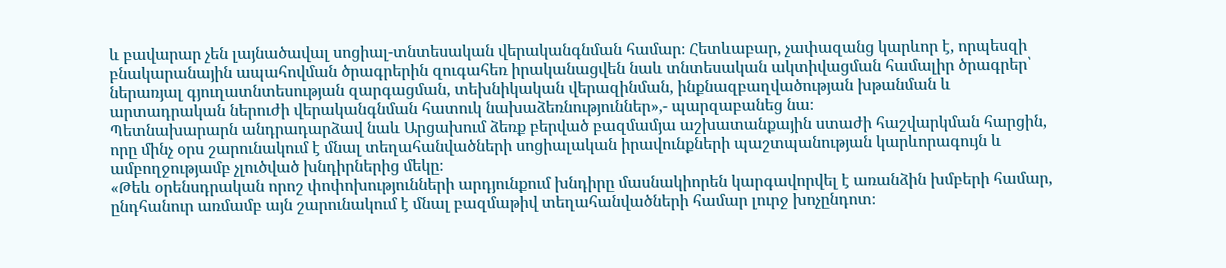և բավարար չեն լայնածավալ սոցիալ-տնտեսական վերականգնման համար։ Հետևաբար, չափազանց կարևոր է, որպեսզի բնակարանային ապահովման ծրագրերին զուգահեռ իրականացվեն նաև տնտեսական ակտիվացման համալիր ծրագրեր՝ ներառյալ գյուղատնտեսության զարգացման, տեխնիկական վերազինման, ինքնազբաղվածության խթանման և արտադրական ներուժի վերականգնման հատուկ նախաձեռնություններ»,- պարզաբանեց նա։
Պետնախարարն անդրադարձավ նաև Արցախում ձեռք բերված բազմամյա աշխատանքային ստաժի հաշվարկման հարցին, որը մինչ օրս շարունակում է մնալ տեղահանվածների սոցիալական իրավունքների պաշտպանության կարևորագույն և ամբողջությամբ չլուծված խնդիրներից մեկը։
«Թեև օրենսդրական որոշ փոփոխությունների արդյունքում խնդիրը մասնակիորեն կարգավորվել է առանձին խմբերի համար, ընդհանուր առմամբ այն շարունակում է մնալ բազմաթիվ տեղահանվածների համար լուրջ խոչընդոտ։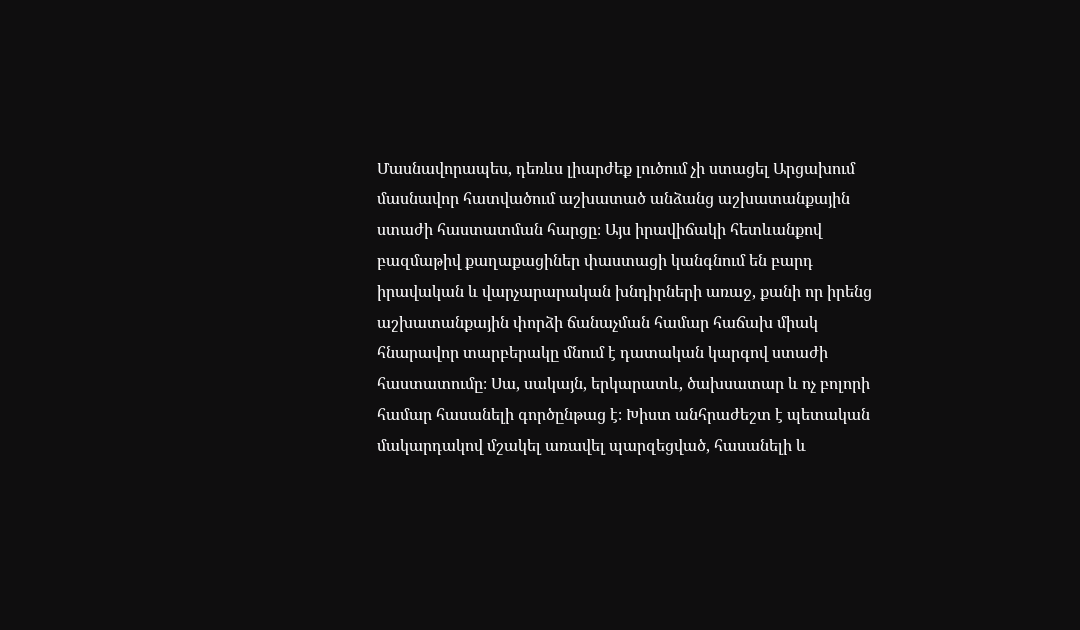Մասնավորապես, դեռևս լիարժեք լուծում չի ստացել Արցախում մասնավոր հատվածում աշխատած անձանց աշխատանքային ստաժի հաստատման հարցը։ Այս իրավիճակի հետևանքով բազմաթիվ քաղաքացիներ փաստացի կանգնում են բարդ իրավական և վարչարարական խնդիրների առաջ, քանի որ իրենց աշխատանքային փորձի ճանաչման համար հաճախ միակ հնարավոր տարբերակը մնում է դատական կարգով ստաժի հաստատումը։ Սա, սակայն, երկարատև, ծախսատար և ոչ բոլորի համար հասանելի գործընթաց է։ Խիստ անհրաժեշտ է պետական մակարդակով մշակել առավել պարզեցված, հասանելի և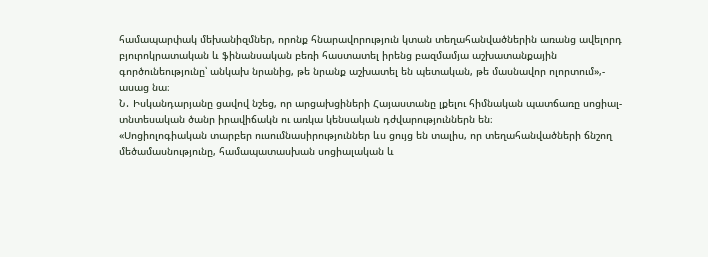համապարփակ մեխանիզմներ, որոնք հնարավորություն կտան տեղահանվածներին առանց ավելորդ բյուրոկրատական և ֆինանսական բեռի հաստատել իրենց բազմամյա աշխատանքային գործունեությունը՝ անկախ նրանից, թե նրանք աշխատել են պետական, թե մասնավոր ոլորտում»,- ասաց նա։
Ն․ Իսկանդարյանը ցավով նշեց, որ արցախցիների Հայաստանը լքելու հիմնական պատճառը սոցիալ-տնտեսական ծանր իրավիճակն ու առկա կենսական դժվարություններն են։
«Սոցիոլոգիական տարբեր ուսումնասիրություններ ևս ցույց են տալիս, որ տեղահանվածների ճնշող մեծամասնությունը, համապատասխան սոցիալական և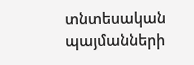տնտեսական պայմանների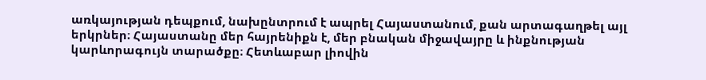առկայության դեպքում, նախընտրում է ապրել Հայաստանում, քան արտագաղթել այլ երկրներ։ Հայաստանը մեր հայրենիքն է, մեր բնական միջավայրը և ինքնության կարևորագույն տարածքը։ Հետևաբար լիովին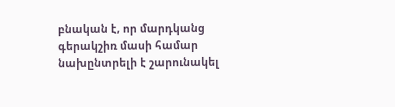բնական է, որ մարդկանց գերակշիռ մասի համար նախընտրելի է շարունակել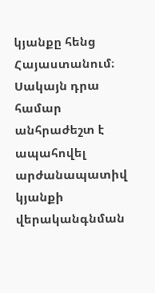կյանքը հենց Հայաստանում։ Սակայն դրա համար անհրաժեշտ է ապահովել արժանապատիվ կյանքի վերականգնման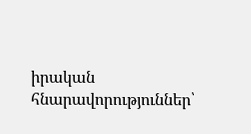իրական հնարավորություններ՝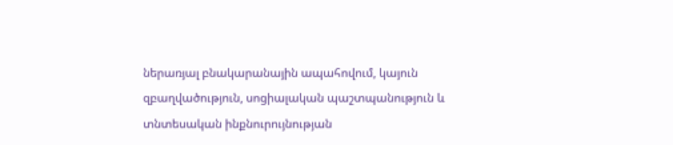ներառյալ բնակարանային ապահովում, կայուն զբաղվածություն, սոցիալական պաշտպանություն և տնտեսական ինքնուրույնության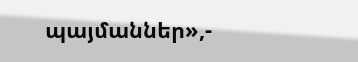պայմաններ»,-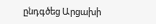ընդգծեց Արցախի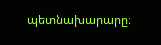պետնախարարը։